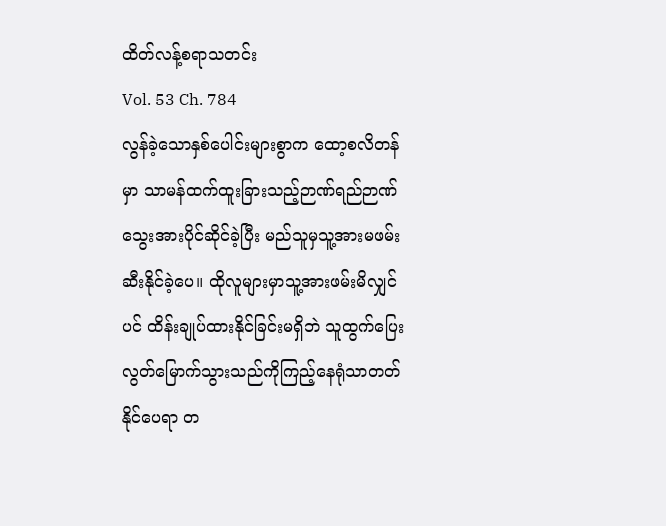ထိတ်လန့်စရာသတင်း
Vol. 53 Ch. 784
လွန်ခဲ့သောနှစ်ပေါင်းများစွာက ထော့စလိတန်မှာ သာမန်ထက်ထူးခြားသည့်ဉာဏ်ရည်ဉာဏ်သွေးအားပိုင်ဆိုင်ခဲ့ပြီး မည်သူမှသူ့အားမဖမ်းဆီးနိုင်ခဲ့ပေ။ ထိုလူများမှာသူ့အားဖမ်းမိလျှင်ပင် ထိန်းချုပ်ထားနိုင်ခြင်းမရှိဘဲ သူထွက်ပြေးလွတ်မြောက်သွားသည်ကိုကြည့်နေရုံသာတတ်နိုင်ပေရာ တ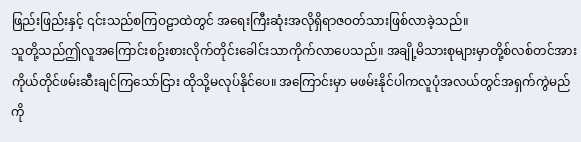ဖြည်းဖြည်းနှင့် ၎င်းသည်စကြဝဠာထဲတွင် အရေးကြီးဆုံးအလိုရှိရာဇဝတ်သားဖြစ်လာခဲ့သည်။
သူတို့သည်ဤလူအကြောင်းစဥ်းစားလိုက်တိုင်းခေါင်းသာကိုက်လာပေသည်။ အချို့မိသားစုများမှာတို့စ်လစ်တင်အား ကိုယ်တိုင်ဖမ်းဆီးချင်ကြသော်ငြား ထိုသို့မလုပ်နိုင်ပေ။ အကြောင်းမှာ မဖမ်းနိုင်ပါကလူပုံအလယ်တွင်အရှက်ကွဲမည်ကို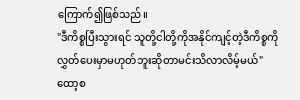ကြောက်၍ဖြစ်သည်။
"ဒီကိစ္စပြီးသွားရင် သူတို့ငါတို့ကိုအနိုင်ကျင့်တဲ့ဒီကိစ္စကို လွှတ်ပေးမှာမဟုတ်ဘူးဆိုတာမင်းသိလာလိမ့်မယ်"
ထော့စ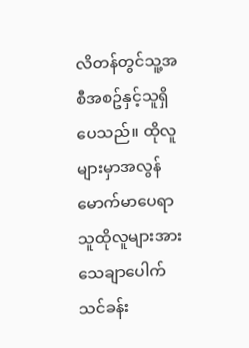လိတန်တွင်သူ့အစီအစဥ်နှင့်သူရှိပေသည်။ ထိုလူများမှာအလွန်မောက်မာပေရာ သူထိုလူများအားသေချာပေါက်သင်ခန်း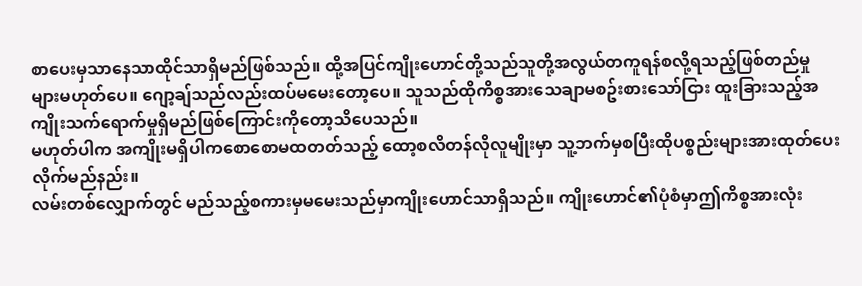စာပေးမှသာနေသာထိုင်သာရှိမည်ဖြစ်သည်။ ထို့အပြင်ကျိုးဟောင်တို့သည်သူတို့အလွယ်တကူရန်စလို့ရသည့်ဖြစ်တည်မှုများမဟုတ်ပေ။ ဂျော့ချ်သည်လည်းထပ်မမေးတော့ပေ။ သူသည်ထိုကိစ္စအားသေချာမစဥ်းစားသော်ငြား ထူးခြားသည့်အကျိုးသက်ရောက်မှုရှိမည်ဖြစ်ကြောင်းကိုတော့သိပေသည်။
မဟုတ်ပါက အကျိုးမရှိပါကစောစောမထတတ်သည့် ထော့စလိတန်လိုလူမျိုးမှာ သူ့ဘက်မှစပြီးထိုပစ္စည်းများအားထုတ်ပေးလိုက်မည်နည်း။
လမ်းတစ်လျှောက်တွင် မည်သည့်စကားမှမမေးသည်မှာကျိုးဟောင်သာရှိသည်။ ကျိုးဟောင်၏ပုံစံမှာဤကိစ္စအားလုံး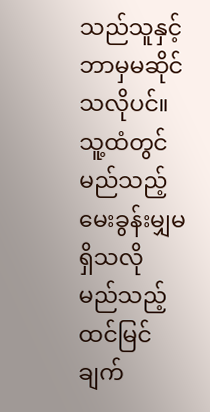သည်သူနှင့်ဘာမှမဆိုင်သလိုပင်။ သူ့ထံတွင်မည်သည့်မေးခွန်းမျှမရှိသလို မည်သည့်ထင်မြင်ချက်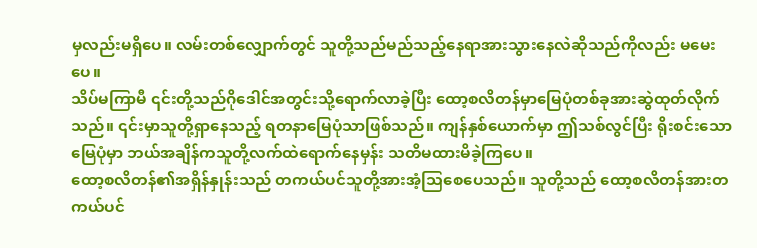မှလည်းမရှိပေ။ လမ်းတစ်လျှောက်တွင် သူတို့သည်မည်သည့်နေရာအားသွားနေလဲဆိုသည်ကိုလည်း မမေးပေ။
သိပ်မကြာမီ ၎င်းတို့သည်ဂိုဒေါင်အတွင်းသို့ရောက်လာခဲ့ပြီး ထော့စလိတန်မှာမြေပုံတစ်ခုအားဆွဲထုတ်လိုက်သည်။ ၎င်းမှာသူတို့ရှာနေသည့် ရတနာမြေပုံသာဖြစ်သည်။ ကျန်နှစ်ယောက်မှာ ဤသစ်လွင်ပြီး ရိုးစင်းသောမြေပုံမှာ ဘယ်အချိန်ကသူတို့လက်ထဲရောက်နေမှန်း သတိမထားမိခဲ့ကြပေ။
ထော့စလိတန်၏အရှိန်နှုန်းသည် တကယ်ပင်သူတို့အားအံ့သြစေပေသည်။ သူတို့သည် ထော့စလိတန်အားတကယ်ပင်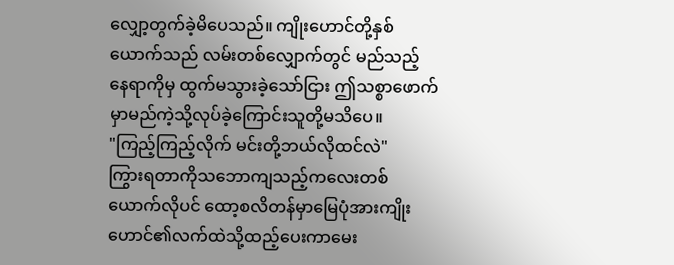လျှော့တွက်ခဲ့မိပေသည်။ ကျိုးဟောင်တို့နှစ်ယောက်သည် လမ်းတစ်လျှောက်တွင် မည်သည့်နေရာကိုမှ ထွက်မသွားခဲ့သော်ငြား ဤသစ္စာဖောက်မှာမည်ကဲ့သို့လုပ်ခဲ့ကြောင်းသူတို့မသိပေ။
"ကြည့်ကြည့်လိုက် မင်းတို့ဘယ်လိုထင်လဲ"
ကြွားရတာကိုသဘောကျသည့်ကလေးတစ်ယောက်လိုပင် ထော့စလိတန်မှာမြေပုံအားကျိုးဟောင်၏လက်ထဲသို့ထည့်ပေးကာမေး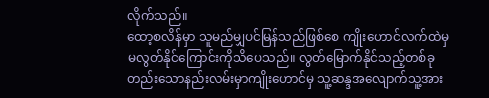လိုက်သည်။
ထော့စလိန်မှာ သူမည်မျှပင်မြန်သည်ဖြစ်စေ ကျိုးဟောင်လက်ထဲမှမလွတ်နိုင်ကြောင်းကိုသိပေသည်။ လွတ်မြောက်နိုင်သည့်တစ်ခုတည်းသောနည်းလမ်းမှာကျိုးဟောင်မှ သူ့ဆန္ဒအလျောက်သူ့အား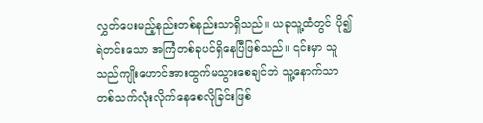လွှတ်ပေးမည့်နည်းတစ်နည်းသာရှိသည်။ ယခုသူ့ထံတွင် ပို၍ရဲတင်းသော အကြံတစ်ခုပင်ရှိနေပြီဖြစ်သည်။ ၎င်းမှာ သူသည်ကျိုးဟောင်အားထွက်မသွားစေချင်ဘဲ သူ့နောက်သာတစ်သက်လုံးလိုက်နေစေလိုခြင်းဖြစ်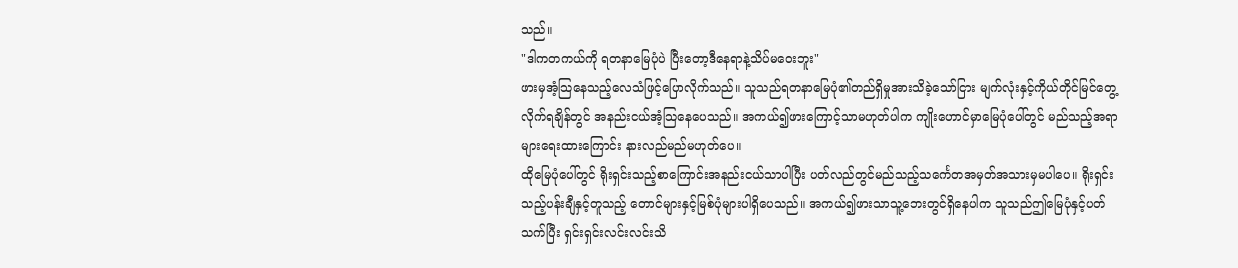သည်။
"ဒါကတကယ်ကို ရတနာမြေပုံပဲ ပြီးတော့ဒီနေရာနဲ့သိပ်မဝေးဘူး"
ဖားမှအံ့သြနေသည့်လေသံဖြင့်ပြောလိုက်သည်။ သူသည်ရတနာမြေပုံ၏တည်ရှိမှုအားသိခဲ့သော်ငြား မျက်လုံးနှင့်ကိုယ်တိုင်မြင်တွေ့လိုက်ရချိန်တွင် အနည်းငယ်အံ့သြနေပေသည်။ အကယ်၍ဖားကြောင့်သာမဟုတ်ပါက ကျိုးဟောင်မှာမြေပုံပေါ်တွင် မည်သည့်အရာများရေးထားကြောင်း နားလည်မည်မဟုတ်ပေ။
ထိုမြေပုံပေါ်တွင် ရိုးရှင်းသည့်စာကြောင်းအနည်းငယ်သာပါပြီး ပတ်လည်တွင်မည်သည့်သင်္ကေတအမှတ်အသားမှမပါပေ။ ရိုးရှင်းသည့်ပန်းချီနှင့်တူသည့် တောင်များနှင့်မြစ်ပုံများပါရှိပေသည်။ အကယ်၍ဖားသာသူ့ဘေးတွင်ရှိနေပါက သူသည်ဤမြေပုံနှင့်ပတ်သက်ပြီး ရှင်းရှင်းလင်းလင်းသိ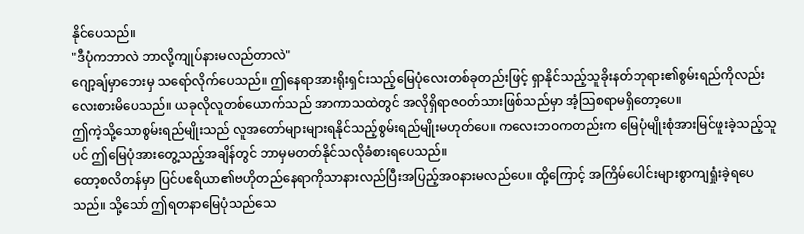နိုင်ပေသည်။
"ဒီပုံကဘာလဲ ဘာလို့ကျုပ်နားမလည်တာလဲ"
ဂျော့ချ်မှာဘေးမှ သရော်လိုက်ပေသည်။ ဤနေရာအားရိုးရှင်းသည့်မြေပုံလေးတစ်ခုတည်းဖြင့် ရှာနိုင်သည့်သူခိုးနတ်ဘုရား၏စွမ်းရည်ကိုလည်းလေးစားမိပေသည်။ ယခုလိုလူတစ်ယောက်သည် အာကာသထဲတွင် အလိုရှိရာဇဝတ်သားဖြစ်သည်မှာ အံ့သြစရာမရှိတော့ပေ။
ဤကဲ့သို့သောစွမ်းရည်မျိုးသည် လူအတော်များများရနိုင်သည့်စွမ်းရည်မျိုးမဟုတ်ပေ။ ကလေးဘဝကတည်းက မြေပုံမျိုးစုံအားမြင်ဖူးခဲ့သည့်သူပင် ဤမြေပုံအားတွေ့သည့်အချိန်တွင် ဘာမှမတတ်နိုင်သလိုခံစားရပေသည်။
ထော့စလိတန်မှာ ပြင်ပဧရိယာ၏ဗဟိုတည်နေရာကိုသာနားလည်ပြီးအပြည့်အဝနားမလည်ပေ။ ထို့ကြောင့် အကြိမ်ပေါင်းများစွာကျရှုံးခဲ့ရပေသည်။ သို့သော် ဤရတနာမြေပုံသည်သေ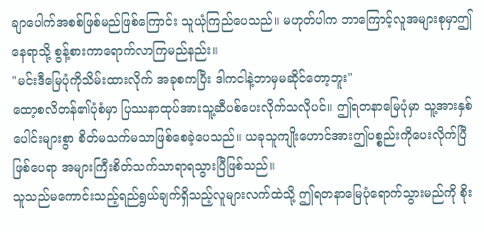ချာပေါက်အစစ်ဖြစ်မည်ဖြစ်ကြောင်း သူယုံကြည်ပေသည်။ မဟုတ်ပါက ဘာကြောင့်လူအများစုမှာဤနေရာသို့ စွန့်စားကာရောက်လာကြမည်နည်း။
"မင်းဒီမြေပုံကိုသိမ်းထားလိုက် အခုစကပြီး ဒါကငါနဲ့ဘာမှမဆိုင်တော့ဘူး"
ထော့စလိတန်၏ပုံစံမှာ ပြဿနာထုပ်အားသူ့ဆီပစ်ပေးလိုက်သလိုပင်။ ဤရတနာမြေပုံမှာ သူ့အားနှစ်ပေါင်းများစွာ စိတ်မသက်မသာဖြစ်စေခဲ့ပေသည်။ ယခုသူကျိုးဟောင်အားဤပစ္စည်းကိုပေးလိုက်ပြီဖြစ်ပေရာ အများကြီးစိတ်သက်သာရာရသွားပြီဖြစ်သည်။
သူသည်မကောင်းသည့်ရည်ရွယ်ချက်ရှိသည့်လူများလက်ထဲသို့ ဤရတနာမြေပုံရောက်သွားမည်ကို စိုး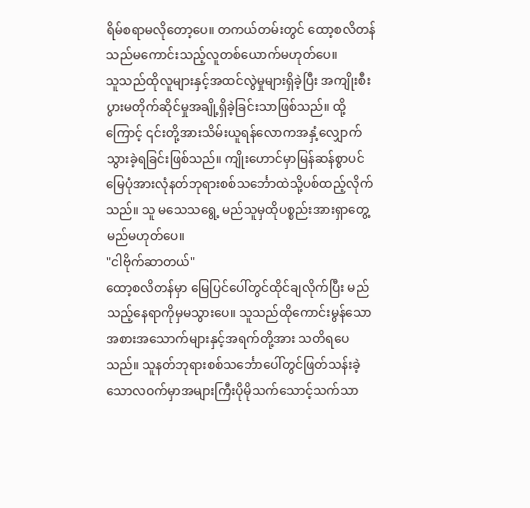ရိမ်စရာမလိုတော့ပေ။ တကယ်တမ်းတွင် ထော့စလိတန်သည်မကောင်းသည့်လူတစ်ယောက်မဟုတ်ပေ။
သူသည်ထိုလူများနှင့်အထင်လွဲမှုများရှိခဲ့ပြီး အကျိုးစီးပွားမတိုက်ဆိုင်မှုအချို့ရှိခဲ့ခြင်းသာဖြစ်သည်။ ထို့ကြောင့် ၎င်းတို့အားသိမ်းယူရန်လောကအနှံ့လျှောက်သွားခဲ့ရခြင်းဖြစ်သည်။ ကျိုးဟောင်မှာမြန်ဆန်စွာပင် မြေပုံအားလုံနတ်ဘုရားစစ်သင်္ဘောထဲသို့ပစ်ထည့်လိုက်သည်။ သူ မသေသရွေ့ မည်သူမှထိုပစ္စည်းအားရှာတွေ့မည်မဟုတ်ပေ။
"ငါဗိုက်ဆာတယ်"
ထော့စလိတန်မှာ မြေပြင်ပေါ်တွင်ထိုင်ချလိုက်ပြီး မည်သည့်နေရာကိုမှမသွားပေ။ သူသည်ထိုကောင်းမွန်သောအစားအသောက်များနှင့်အရက်တို့အား သတိရပေသည်။ သူနတ်ဘုရားစစ်သင်္ဘောပေါ်တွင်ဖြတ်သန်းခဲ့သောလဝက်မှာအများကြီးပိုမိုသက်သောင့်သက်သာ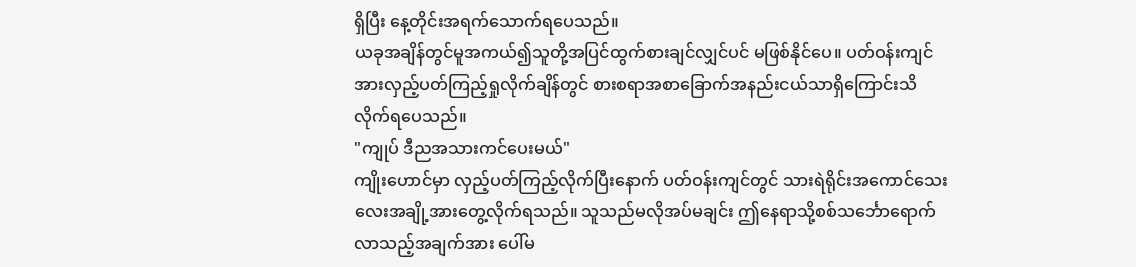ရှိပြီး နေ့တိုင်းအရက်သောက်ရပေသည်။
ယခုအချိန်တွင်မူအကယ်၍သူတို့အပြင်ထွက်စားချင်လျှင်ပင် မဖြစ်နိုင်ပေ။ ပတ်ဝန်းကျင်အားလှည့်ပတ်ကြည့်ရှုလိုက်ချိန်တွင် စားစရာအစာခြောက်အနည်းငယ်သာရှိကြောင်းသိလိုက်ရပေသည်။
"ကျုပ် ဒီညအသားကင်ပေးမယ်"
ကျိုးဟောင်မှာ လှည့်ပတ်ကြည့်လိုက်ပြီးနောက် ပတ်ဝန်းကျင်တွင် သားရဲရိုင်းအကောင်သေးလေးအချို့အားတွေ့လိုက်ရသည်။ သူသည်မလိုအပ်မချင်း ဤနေရာသို့စစ်သင်္ဘောရောက်လာသည့်အချက်အား ပေါ်မ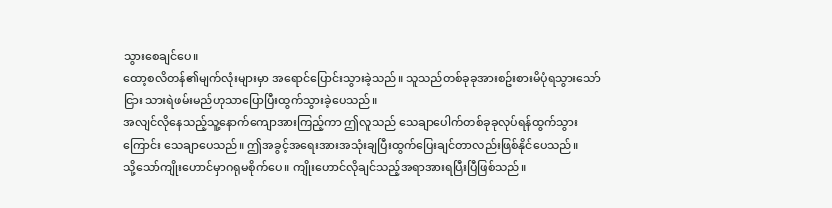သွားစေချင်ပေ။
ထော့စလိတန်၏မျက်လုံးများမှာ အရောင်ပြောင်းသွားခဲ့သည်။ သူသည်တစ်ခုခုအားစဥ်းစားမိပုံရသွားသော်ငြား သားရဲဖမ်းမည်ဟုသာပြောပြီးထွက်သွားခဲ့ပေသည်။
အလျင်လိုနေသည့်သူ့နောက်ကျောအားကြည့်ကာ ဤလူသည် သေချာပေါက်တစ်ခုခုလုပ်ရန်ထွက်သွားကြောင်း သေချာပေသည်။ ဤအခွင့်အရေးအားအသုံးချပြီးထွက်ပြေးချင်တာလည်းဖြစ်နိုင်ပေသည်။
သို့သော်ကျိုးဟောင်မှာဂရုမစိုက်ပေ။ ကျိုးဟောင်လိုချင်သည့်အရာအားရပြီးပြီဖြစ်သည်။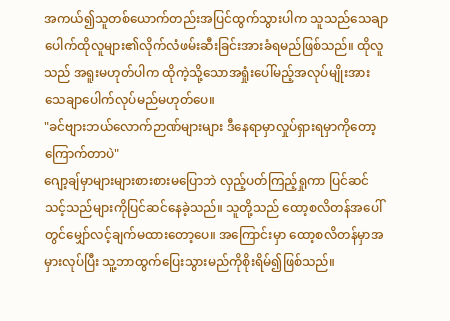အကယ်၍သူတစ်ယောက်တည်းအပြင်ထွက်သွားပါက သူသည်သေချာပေါက်ထိုလူများ၏လိုက်လံဖမ်းဆီးခြင်းအားခံရမည်ဖြစ်သည်။ ထိုလူသည် အရူးမဟုတ်ပါက ထိုကဲ့သို့သောအရှုံးပေါ်မည့်အလုပ်မျိုးအား သေချာပေါက်လုပ်မည်မဟုတ်ပေ။
"ခင်ဗျားဘယ်လောက်ဉာဏ်များများ ဒီနေရာမှာလှုပ်ရှားရမှာကိုတော့ကြောက်တာပဲ"
ဂျော့ချ်မှာများများစားစားမပြောဘဲ လှည့်ပတ်ကြည့်ရှုကာ ပြင်ဆင်သင့်သည်များကိုပြင်ဆင်နေခဲ့သည်။ သူတို့သည် ထော့စလိတန်အပေါ်တွင်မျှော်လင့်ချက်မထားတော့ပေ။ အကြောင်းမှာ ထော့စလိတန်မှာအမှားလုပ်ပြီး သူ့ဘာထွက်ပြေးသွားမည်ကိုစိုးရိမ်၍ဖြစ်သည်။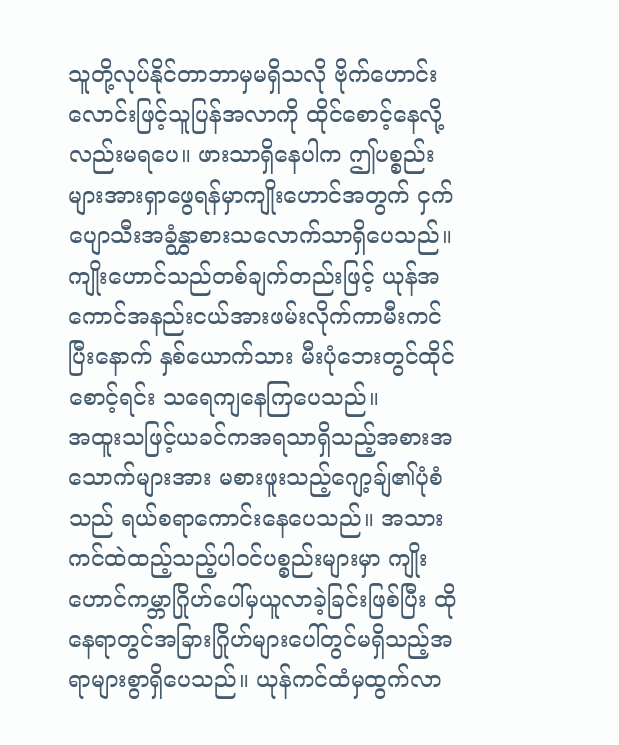သူတို့လုပ်နိုင်တာဘာမှမရှိသလို ဗိုက်ဟောင်းလောင်းဖြင့်သူပြန်အလာကို ထိုင်စောင့်နေလို့လည်းမရပေ။ ဖားသာရှိနေပါက ဤပစ္စည်းများအားရှာဖွေရန်မှာကျိုးဟောင်အတွက် ငှက်ပျောသီးအခွံနွှာစားသလောက်သာရှိပေသည်။
ကျိုးဟောင်သည်တစ်ချက်တည်းဖြင့် ယုန်အကောင်အနည်းငယ်အားဖမ်းလိုက်ကာမီးကင်ပြီးနောက် နှစ်ယောက်သား မီးပုံဘေးတွင်ထိုင်စောင့်ရင်း သရေကျနေကြပေသည်။
အထူးသဖြင့်ယခင်ကအရသာရှိသည့်အစားအသောက်များအား မစားဖူးသည့်ဂျော့ချ်၏ပုံစံသည် ရယ်စရာကောင်းနေပေသည်။ အသားကင်ထဲထည့်သည့်ပါဝင်ပစ္စည်းများမှာ ကျိုးဟောင်ကမ္ဘာဂြိုဟ်ပေါ်မှယူလာခဲ့ခြင်းဖြစ်ပြီး ထိုနေရာတွင်အခြားဂြိုဟ်များပေါ်တွင်မရှိသည့်အရာများစွာရှိပေသည်။ ယုန်ကင်ထံမှထွက်လာ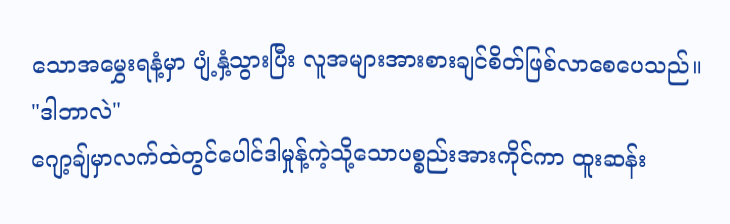သောအမွှေးရနံ့မှာ ပျံ့နှံ့သွားပြီး လူအများအားစားချင်စိတ်ဖြစ်လာစေပေသည်။
"ဒါဘာလဲ"
ဂျော့ချ်မှာလက်ထဲတွင်ပေါင်ဒါမှုန့်ကဲ့သို့သောပစ္စည်းအားကိုင်ကာ ထူးဆန်း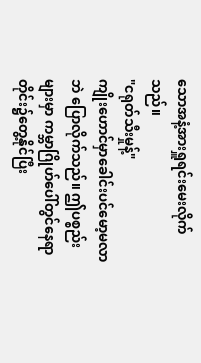သောအနံ့အားရှူရင်းမေးလိုက်သည်။
"ငရုတ်သီးမှုန့်"
ကျိုးဟောင်မှာခေါင်းပင်မော့မလာဘဲ ပြောလိုက်သည်။ ဤပစ္စည်းများမှာ ကမ္ဘာဂြိုဟ်ပေါ်တွင်နေရာတိုင်း၌တွေ့နိုင်ပြီး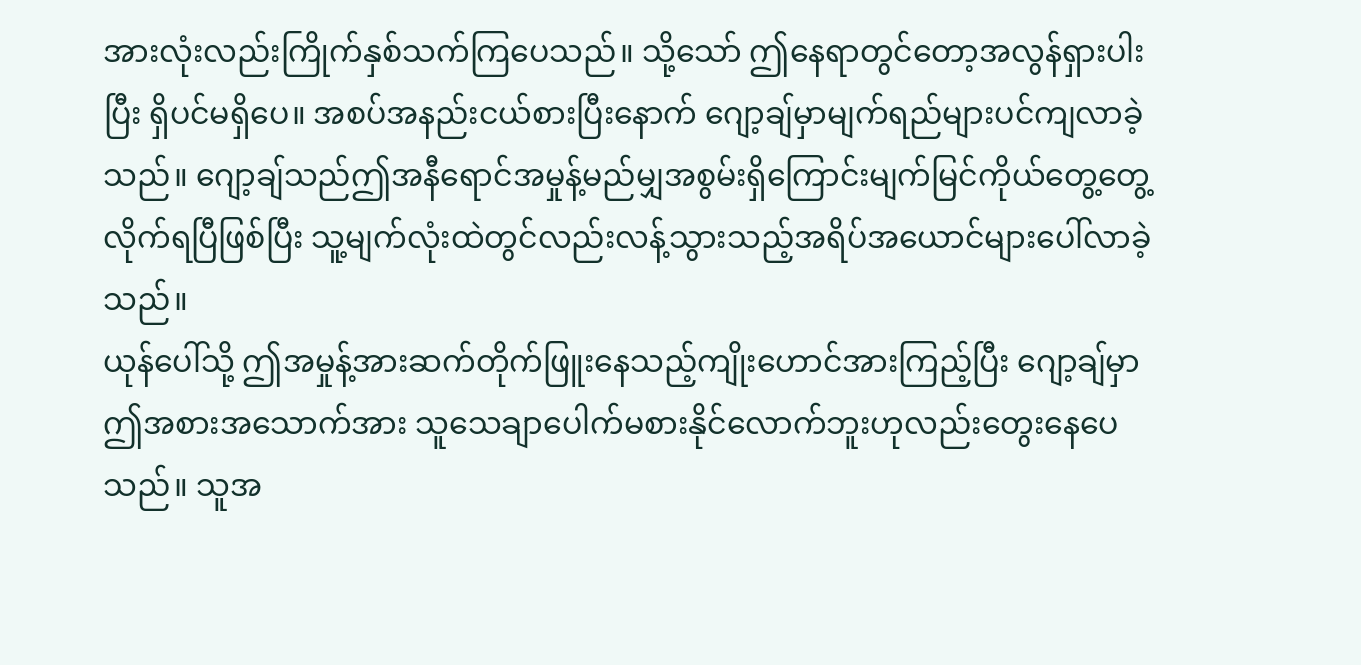အားလုံးလည်းကြိုက်နှစ်သက်ကြပေသည်။ သို့သော် ဤနေရာတွင်တော့အလွန်ရှားပါးပြီး ရှိပင်မရှိပေ။ အစပ်အနည်းငယ်စားပြီးနောက် ဂျော့ချ်မှာမျက်ရည်များပင်ကျလာခဲ့သည်။ ဂျော့ချ်သည်ဤအနီရောင်အမှုန့်မည်မျှအစွမ်းရှိကြောင်းမျက်မြင်ကိုယ်တွေ့တွေ့လိုက်ရပြီဖြစ်ပြီး သူ့မျက်လုံးထဲတွင်လည်းလန့်သွားသည့်အရိပ်အယောင်များပေါ်လာခဲ့သည်။
ယုန်ပေါ်သို့ ဤအမှုန့်အားဆက်တိုက်ဖြူးနေသည့်ကျိုးဟောင်အားကြည့်ပြီး ဂျော့ချ်မှာဤအစားအသောက်အား သူသေချာပေါက်မစားနိုင်လောက်ဘူးဟုလည်းတွေးနေပေသည်။ သူအ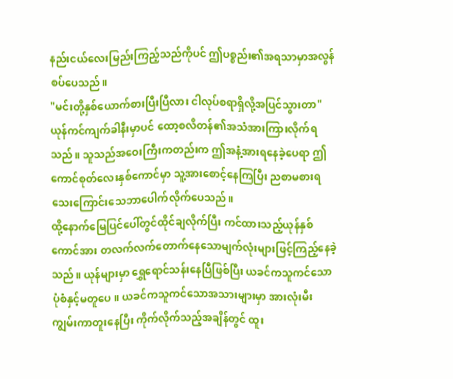နည်းငယ်လေးမြည်းကြည့်သည်ကိုပင် ဤပစ္စည်း၏အရသာမှာအလွန်စပ်ပေသည်။
"မင်းတို့နှစ်ယောက်စားပြီးပြီလား ငါလုပ်စရာရှိလို့အပြင်သွားတာ"
ယုန်ကင်ကျက်ခါနီးမှာပင် ထော့စလိတန်၏အသံအားကြားလိုက်ရသည်။ သူသည်အဝေးကြီးကတည်းက ဤအနံ့အားရနေခဲ့ပေရာ ဤကောင်စုတ်လေးနှစ်ကောင်မှာ သူ့အားစောင့်နေကြပြီး ညစာမစားရသေးကြောင်းသေဘာပေါက်လိုက်ပေသည်။
ထို့နောက်မြေပြင်ပေါ်တွင်ထိုင်ချလိုက်ပြီး ကင်ထားသည့်ယုန်နှစ်ကောင်အား တလက်လက်တောက်နေသောမျက်လုံးများဖြင့်ကြည့်နေခဲ့သည်။ ယုန်များမှာ ရွှေရောင်သန်းနေပြီဖြစ်ပြီး ယခင်ကသူကင်သောပုံစံနှင့်မတူပေ။ ယခင်ကသူကင်သောအသားများမှာ အားလုံးမီးကျွမ်းကာတူးနေပြီး ကိုက်လိုက်သည့်အချိန်တွင် ထူး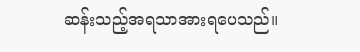ဆန်းသည့်အရသာအားရပေသည်။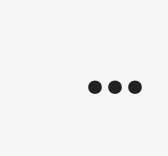...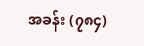အခန်း (၇၈၄)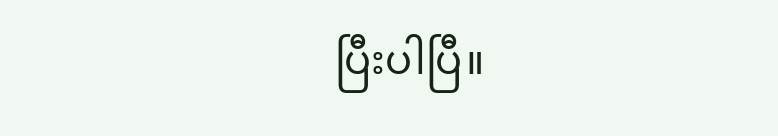ပြီးပါပြီ။